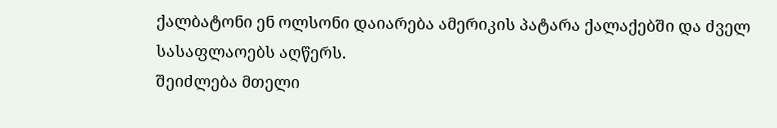ქალბატონი ენ ოლსონი დაიარება ამერიკის პატარა ქალაქებში და ძველ სასაფლაოებს აღწერს.
შეიძლება მთელი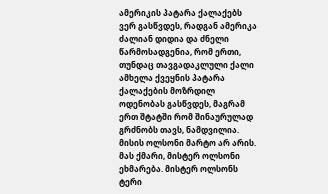ამერიკის პატარა ქალაქებს ვერ გასწვდეს, რადგან ამერიკა ძალიან დიდია და ძნელი წარმოსადგენია, რომ ერთი, თუნდაც თავგადაკლული ქალი ამხელა ქვეყნის პატარა ქალაქების მოზრდილ ოდენობას გასწვდეს, მაგრამ ერთ შტატში რომ შინაურულად გრძნობს თავს, ნამდვილია.
მისის ოლსონი მარტო არ არის. მას ქმარი, მისტერ ოლსონი ეხმარება. მისტერ ოლსონს ტერი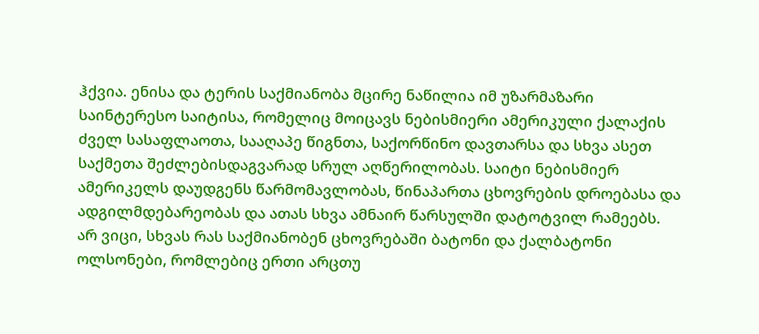ჰქვია. ენისა და ტერის საქმიანობა მცირე ნაწილია იმ უზარმაზარი საინტერესო საიტისა, რომელიც მოიცავს ნებისმიერი ამერიკული ქალაქის ძველ სასაფლაოთა, სააღაპე წიგნთა, საქორწინო დავთარსა და სხვა ასეთ საქმეთა შეძლებისდაგვარად სრულ აღწერილობას. საიტი ნებისმიერ ამერიკელს დაუდგენს წარმომავლობას, წინაპართა ცხოვრების დროებასა და ადგილმდებარეობას და ათას სხვა ამნაირ წარსულში დატოტვილ რამეებს.
არ ვიცი, სხვას რას საქმიანობენ ცხოვრებაში ბატონი და ქალბატონი ოლსონები, რომლებიც ერთი არცთუ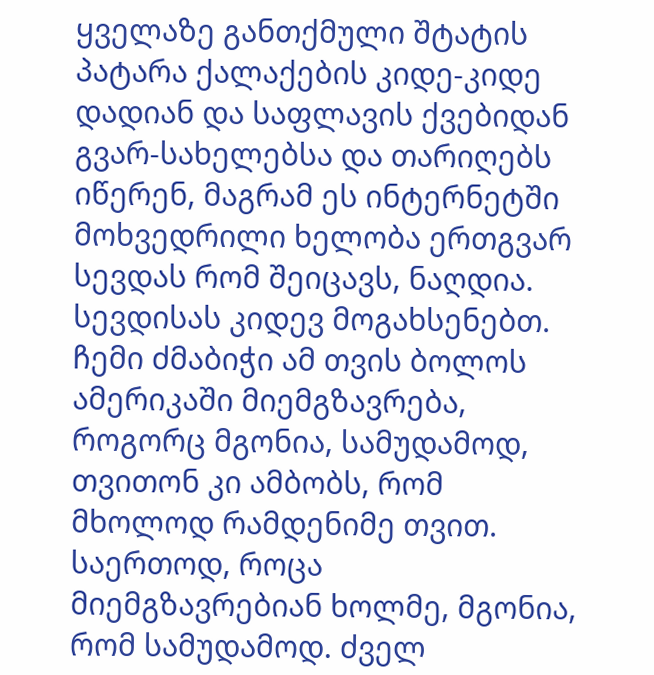ყველაზე განთქმული შტატის პატარა ქალაქების კიდე-კიდე დადიან და საფლავის ქვებიდან გვარ-სახელებსა და თარიღებს იწერენ, მაგრამ ეს ინტერნეტში მოხვედრილი ხელობა ერთგვარ სევდას რომ შეიცავს, ნაღდია.
სევდისას კიდევ მოგახსენებთ.
ჩემი ძმაბიჭი ამ თვის ბოლოს ამერიკაში მიემგზავრება, როგორც მგონია, სამუდამოდ, თვითონ კი ამბობს, რომ მხოლოდ რამდენიმე თვით. საერთოდ, როცა მიემგზავრებიან ხოლმე, მგონია, რომ სამუდამოდ. ძველ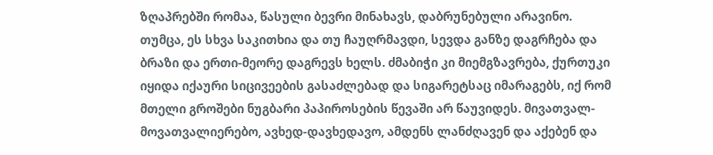ზღაპრებში რომაა, წასული ბევრი მინახავს, დაბრუნებული არავინო. თუმცა, ეს სხვა საკითხია და თუ ჩაუღრმავდი, სევდა განზე დაგრჩება და ბრაზი და ერთი-მეორე დაგრევს ხელს. ძმაბიჭი კი მიემგზავრება, ქურთუკი იყიდა იქაური სიცივეების გასაძლებად და სიგარეტსაც იმარაგებს, იქ რომ მთელი გროშები ნუგბარი პაპიროსების წევაში არ წაუვიდეს. მივათვალ-მოვათვალიერებო, ავხედ-დავხედავო, ამდენს ლანძღავენ და აქებენ და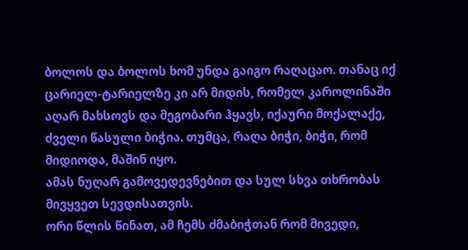ბოლოს და ბოლოს ხომ უნდა გაიგო რაღაცაო. თანაც იქ ცარიელ-ტარიელზე კი არ მიდის, რომელ კაროლინაში აღარ მახსოვს და მეგობარი ჰყავს, იქაური მოქალაქე, ძველი წასული ბიჭია. თუმცა, რაღა ბიჭი, ბიჭი, რომ მიდიოდა, მაშინ იყო.
ამას ნუღარ გამოვედევნებით და სულ სხვა თხრობას მივყვეთ სევდისათვის.
ორი წლის წინათ, ამ ჩემს ძმაბიჭთან რომ მივედი,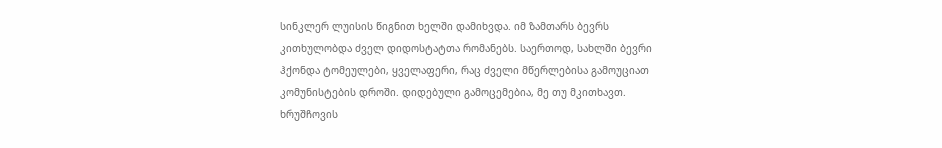სინკლერ ლუისის წიგნით ხელში დამიხვდა. იმ ზამთარს ბევრს კითხულობდა ძველ დიდოსტატთა რომანებს. საერთოდ, სახლში ბევრი ჰქონდა ტომეულები, ყველაფერი, რაც ძველი მწერლებისა გამოუციათ კომუნისტების დროში. დიდებული გამოცემებია, მე თუ მკითხავთ. ხრუშჩოვის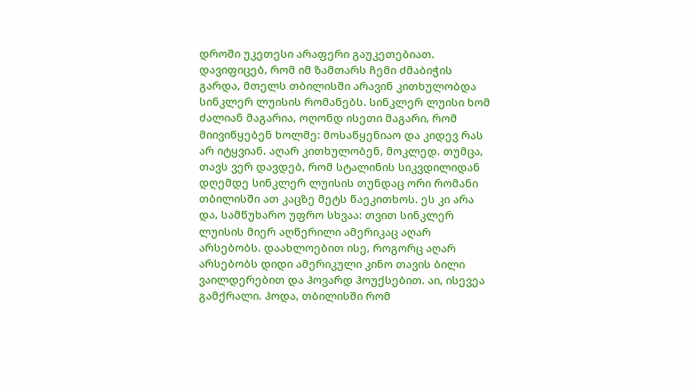დროში უკეთესი არაფერი გაუკეთებიათ. დავიფიცებ, რომ იმ ზამთარს ჩემი ძმაბიჭის გარდა, მთელს თბილისში არავინ კითხულობდა სინკლერ ლუისის რომანებს. სინკლერ ლუისი ხომ ძალიან მაგარია, ოღონდ ისეთი მაგარი, რომ მიივიწყებენ ხოლმე: მოსაწყენიაო და კიდევ რას არ იტყვიან. აღარ კითხულობენ, მოკლედ. თუმცა, თავს ვერ დავდებ, რომ სტალინის სიკვდილიდან დღემდე სინკლერ ლუისის თუნდაც ორი რომანი თბილისში ათ კაცზე მეტს წაეკითხოს. ეს კი არა და, სამწუხარო უფრო სხვაა: თვით სინკლერ ლუისის მიერ აღწერილი ამერიკაც აღარ არსებობს. დაახლოებით ისე, როგორც აღარ არსებობს დიდი ამერიკული კინო თავის ბილი ვაილდერებით და ჰოვარდ ჰოუქსებით. აი, ისევეა გამქრალი. ჰოდა, თბილისში რომ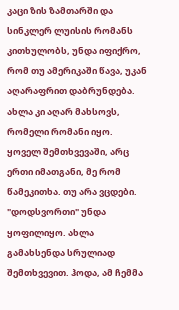კაცი ზის ზამთარში და სინკლერ ლუისის რომანს კითხულობს, უნდა იფიქრო, რომ თუ ამერიკაში წავა, უკან აღარაფრით დაბრუნდება.
ახლა კი აღარ მახსოვს, რომელი რომანი იყო. ყოველ შემთხვევაში, არც ერთი იმათგანი, მე რომ წამეკითხა. თუ არა ვცდები. "დოდსვორთი" უნდა ყოფილიყო. ახლა გამახსენდა სრულიად შემთხვევით. ჰოდა, ამ ჩემმა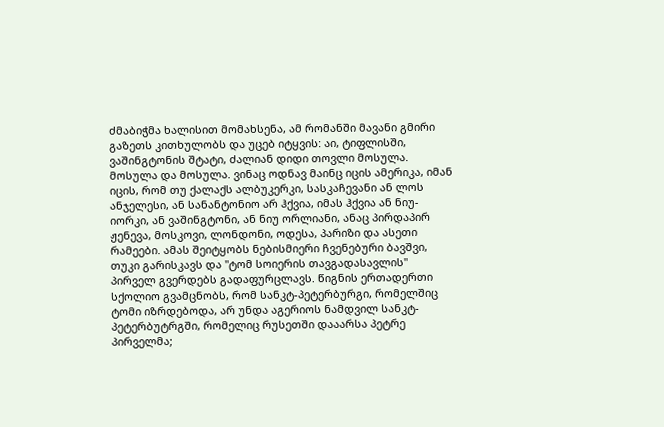ძმაბიჭმა ხალისით მომახსენა, ამ რომანში მავანი გმირი გაზეთს კითხულობს და უცებ იტყვის: აი, ტიფლისში, ვაშინგტონის შტატი, ძალიან დიდი თოვლი მოსულა. მოსულა და მოსულა. ვინაც ოდნავ მაინც იცის ამერიკა, იმან იცის, რომ თუ ქალაქს ალბუკერკი, სასკაჩევანი ან ლოს ანჯელესი, ან სანანტონიო არ ჰქვია, იმას ჰქვია ან ნიუ-იორკი, ან ვაშინგტონი, ან ნიუ ორლიანი, ანაც პირდაპირ ჟენევა, მოსკოვი, ლონდონი, ოდესა, პარიზი და ასეთი რამეები. ამას შეიტყობს ნებისმიერი ჩვენებური ბავშვი, თუკი გარისკავს და "ტომ სოიერის თავგადასავლის" პირველ გვერდებს გადაფურცლავს. წიგნის ერთადერთი სქოლიო გვამცნობს, რომ სანკტ-პეტერბურგი, რომელშიც ტომი იზრდებოდა, არ უნდა აგერიოს ნამდვილ სანკტ-პეტერბუტრგში, რომელიც რუსეთში დააარსა პეტრე პირველმა;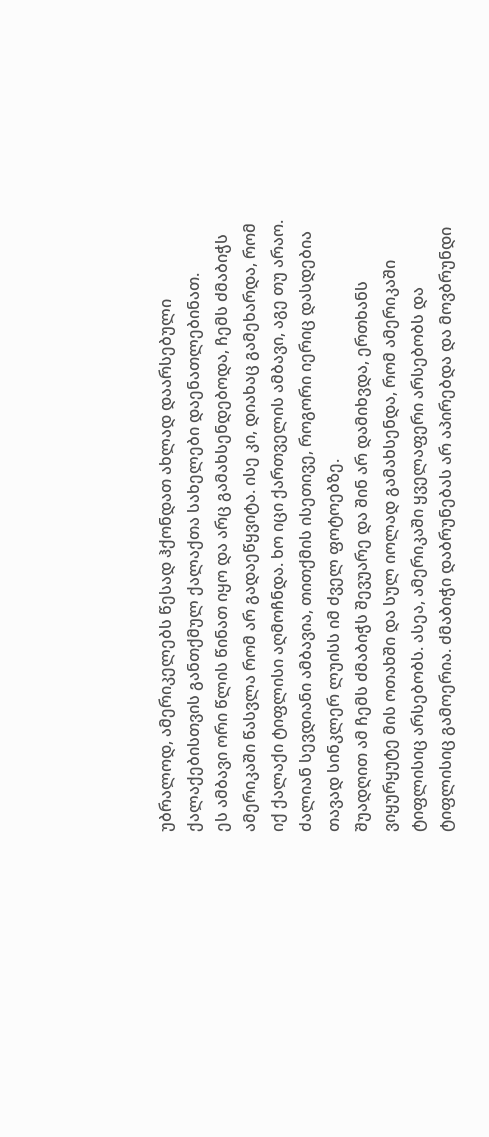უბრალოდ, ამერიკელებს წესად ჰქონდათ ახლად დაარსებული ქალაქებისთვის განთქმულ ქალაქთა სახელები დაენათლებინათ.
ეს ამბავი ორი წლის წინათ იყო და არც გამახსენდებოდა, ჩემს ძმაბიჭს ამერიკაში წასვლა რომ არ გადაეწყვიტა. ისე კი, დიახაც გამეხარდა, რომ იქ ქალაქი ტიფლისი აღმოჩნდა. ხო იცი ქართველის ამბავი, აგე თუ არაო.
ძალიან სევდიანი ამბავია, თითქმის ისეთივე, როგორი იერიც დასდებია თავად სინკლერ ლუისს იმ ძველ ფოტოებზე.
შუადღით ამ ჩემს ძმაბიჭს შევუარე და შინ არ დამიხვდა, ერთხანს ვიყურყუტე მის ოთახში და სულ იოლად გამახსენდა, რომ ამერიკაში ტიფლისიც არსებობს. ასეა, ამერიკაში ყველაფერი არსებობს და ტიფლისიც გამოერია. ძმაბიჭი დაბრუნებას არ აპირებდა და მოვბრუნდი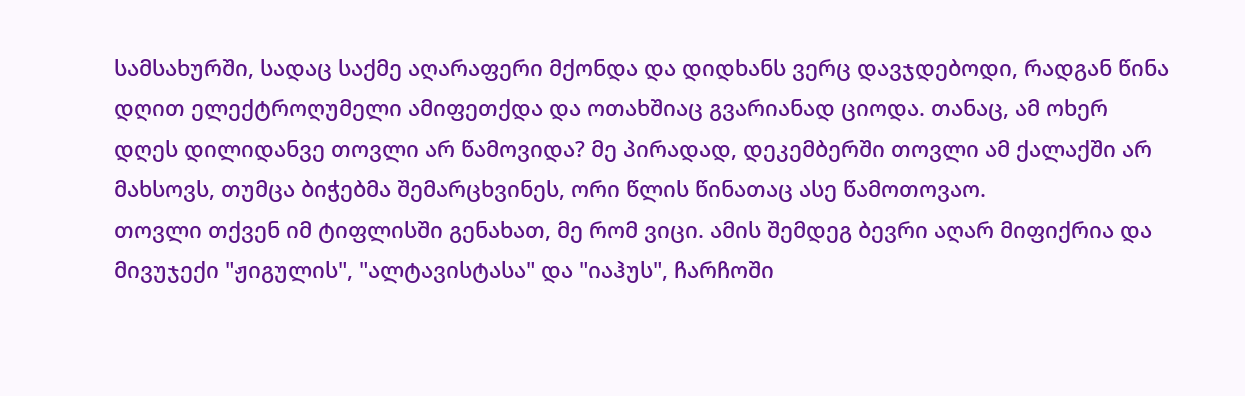სამსახურში, სადაც საქმე აღარაფერი მქონდა და დიდხანს ვერც დავჯდებოდი, რადგან წინა დღით ელექტროღუმელი ამიფეთქდა და ოთახშიაც გვარიანად ციოდა. თანაც, ამ ოხერ დღეს დილიდანვე თოვლი არ წამოვიდა? მე პირადად, დეკემბერში თოვლი ამ ქალაქში არ მახსოვს, თუმცა ბიჭებმა შემარცხვინეს, ორი წლის წინათაც ასე წამოთოვაო.
თოვლი თქვენ იმ ტიფლისში გენახათ, მე რომ ვიცი. ამის შემდეგ ბევრი აღარ მიფიქრია და მივუჯექი "ჟიგულის", "ალტავისტასა" და "იაჰუს", ჩარჩოში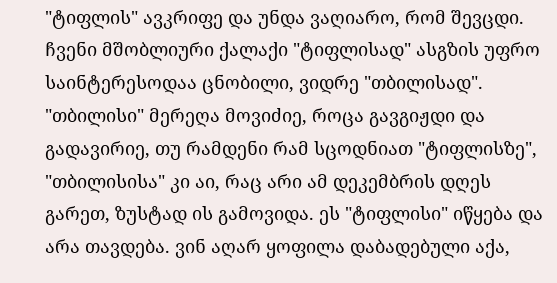"ტიფლის" ავკრიფე და უნდა ვაღიარო, რომ შევცდი. ჩვენი მშობლიური ქალაქი "ტიფლისად" ასგზის უფრო საინტერესოდაა ცნობილი, ვიდრე "თბილისად". "თბილისი" მერეღა მოვიძიე, როცა გავგიჟდი და გადავირიე, თუ რამდენი რამ სცოდნიათ "ტიფლისზე", "თბილისისა" კი აი, რაც არი ამ დეკემბრის დღეს გარეთ, ზუსტად ის გამოვიდა. ეს "ტიფლისი" იწყება და არა თავდება. ვინ აღარ ყოფილა დაბადებული აქა,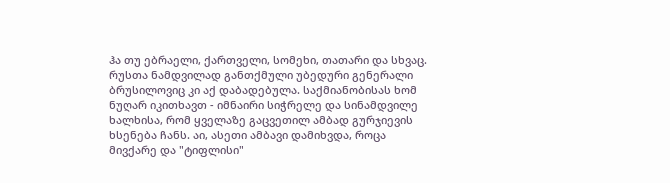ჰა თუ ებრაელი, ქართველი, სომეხი, თათარი და სხვაც. რუსთა ნამდვილად განთქმული უბედური გენერალი ბრუსილოვიც კი აქ დაბადებულა. საქმიანობისას ხომ ნუღარ იკითხავთ - იმნაირი სიჭრელე და სინამდვილე ხალხისა, რომ ყველაზე გაცვეთილ ამბად გურჯიევის ხსენება ჩანს. აი, ასეთი ამბავი დამიხვდა, როცა მივქარე და "ტიფლისი"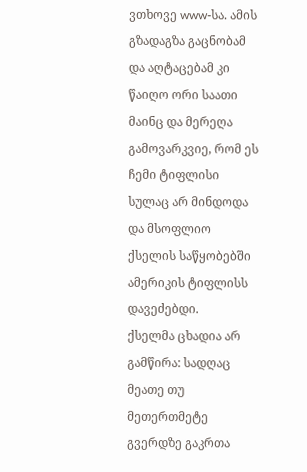ვთხოვე www-სა. ამის გზადაგზა გაცნობამ და აღტაცებამ კი წაიღო ორი საათი მაინც და მერეღა გამოვარკვიე, რომ ეს ჩემი ტიფლისი სულაც არ მინდოდა და მსოფლიო ქსელის საწყობებში ამერიკის ტიფლისს დავეძებდი.
ქსელმა ცხადია არ გამწირა: სადღაც მეათე თუ მეთერთმეტე გვერდზე გაკრთა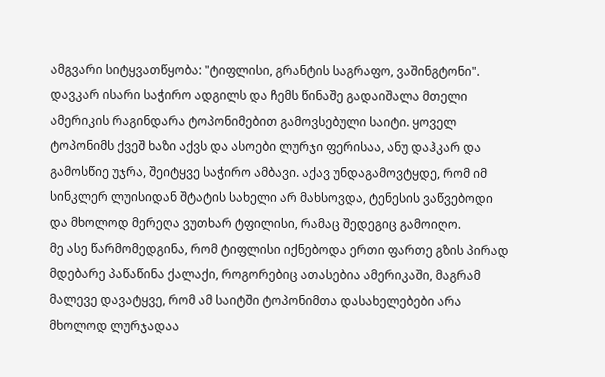ამგვარი სიტყვათწყობა: "ტიფლისი, გრანტის საგრაფო, ვაშინგტონი". დავკარ ისარი საჭირო ადგილს და ჩემს წინაშე გადაიშალა მთელი ამერიკის რაგინდარა ტოპონიმებით გამოვსებული საიტი. ყოველ ტოპონიმს ქვეშ ხაზი აქვს და ასოები ლურჯი ფერისაა, ანუ დაჰკარ და გამოსწიე უჯრა, შეიტყვე საჭირო ამბავი. აქავ უნდაგამოვტყდე, რომ იმ სინკლერ ლუისიდან შტატის სახელი არ მახსოვდა, ტენესის ვაწვებოდი და მხოლოდ მერეღა ვუთხარ ტფილისი, რამაც შედეგიც გამოიღო.
მე ასე წარმომედგინა, რომ ტიფლისი იქნებოდა ერთი ფართე გზის პირად მდებარე პაწაწინა ქალაქი, როგორებიც ათასებია ამერიკაში, მაგრამ მალევე დავატყვე, რომ ამ საიტში ტოპონიმთა დასახელებები არა მხოლოდ ლურჯადაა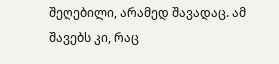შეღებილი, არამედ შავადაც. ამ შავებს კი, რაც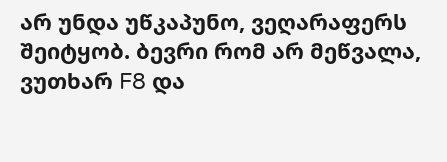არ უნდა უწკაპუნო, ვეღარაფერს შეიტყობ. ბევრი რომ არ მეწვალა, ვუთხარ F8 და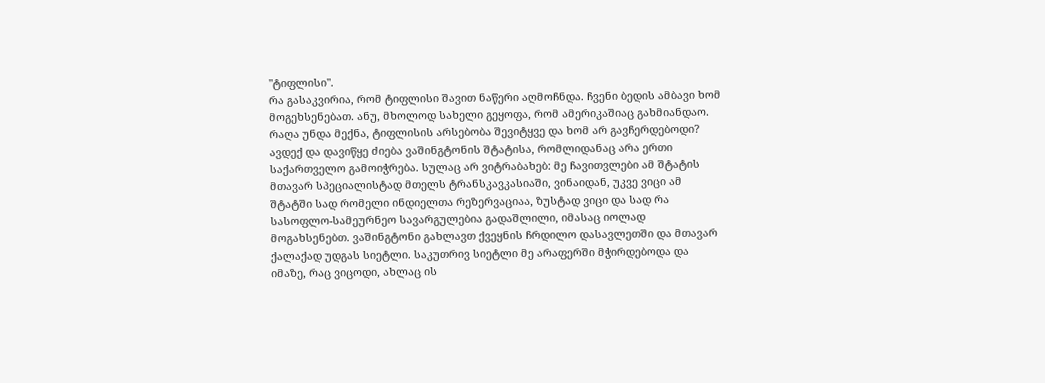"ტიფლისი".
რა გასაკვირია, რომ ტიფლისი შავით ნაწერი აღმოჩნდა. ჩვენი ბედის ამბავი ხომ მოგეხსენებათ. ანუ, მხოლოდ სახელი გეყოფა, რომ ამერიკაშიაც გახმიანდაო.
რაღა უნდა მექნა, ტიფლისის არსებობა შევიტყვე და ხომ არ გავჩერდებოდი?
ავდექ და დავიწყე ძიება ვაშინგტონის შტატისა, რომლიდანაც არა ერთი საქართველო გამოიჭრება. სულაც არ ვიტრაბახებ: მე ჩავითვლები ამ შტატის მთავარ სპეციალისტად მთელს ტრანსკავკასიაში, ვინაიდან, უკვე ვიცი ამ შტატში სად რომელი ინდიელთა რეზერვაციაა, ზუსტად ვიცი და სად რა სასოფლო-სამეურნეო სავარგულებია გადაშლილი, იმასაც იოლად მოგახსენებთ. ვაშინგტონი გახლავთ ქვეყნის ჩრდილო დასავლეთში და მთავარ ქალაქად უდგას სიეტლი. საკუთრივ სიეტლი მე არაფერში მჭირდებოდა და იმაზე, რაც ვიცოდი, ახლაც ის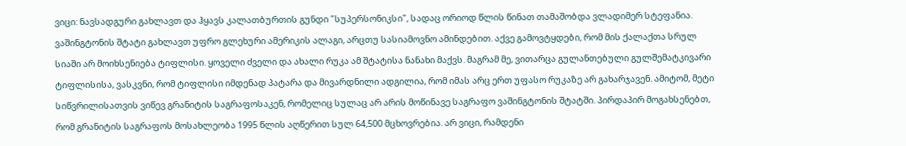ვიცი: ნავსადგური გახლავთ და ჰყავს კალათბურთის გუნდი "სუპერსონიკსი", სადაც ორიოდ წლის წინათ თამაშობდა ვლადიმერ სტეფანია. ვაშინგტონის შტატი გახლავთ უფრო გლეხური ამერიკის ალაგი, არცთუ სასიამოვნო ამინდებით. აქვე გამოვტყდები, რომ მის ქალაქთა სრულ სიაში არ მოიხსენიება ტიფლისი. ყოველი ძველი და ახალი რუკა ამ შტატისა ნანახი მაქვს. მაგრამ მე, ვითარცა გულანთებული გულშემატკივარი ტიფლისისა, ვასკვნი, რომ ტიფლისი იმდენად პატარა და მივარდნილი ადგილია, რომ იმას არც ერთ უფასო რუკაზე არ გახარჯავენ. ამიტომ, მეტი სიწვრილისათვის ვიწევ გრანიტის საგრაფოსაკენ, რომელიც სულაც არ არის მოწინავე საგრაფო ვაშინგტონის შტატში. პირდაპირ მოგახსენებთ, რომ გრანიტის საგრაფოს მოსახლეობა 1995 წლის აღწერით სულ 64,500 მცხოვრებია. არ ვიცი, რამდენი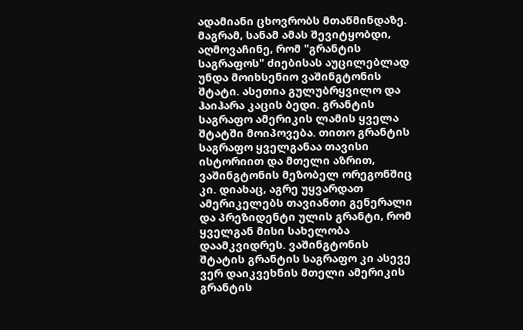ადამიანი ცხოვრობს მთაწმინდაზე.
მაგრამ, სანამ ამას შევიტყობდი, აღმოვაჩინე, რომ "გრანტის საგრაფოს" ძიებისას აუცილებლად უნდა მოიხსენიო ვაშინგტონის შტატი. ასეთია გულუბრყვილო და ჰაიჰარა კაცის ბედი. გრანტის საგრაფო ამერიკის ლამის ყველა შტატში მოიპოვება. თითო გრანტის საგრაფო ყველგანაა თავისი ისტორიით და მთელი აზრით, ვაშინგტონის მეზობელ ორეგონშიც კი. დიახაც, აგრე უყვარდათ ამერიკელებს თავიანთი გენერალი და პრეზიდენტი ულის გრანტი, რომ ყველგან მისი სახელობა დაამკვიდრეს. ვაშინგტონის შტატის გრანტის საგრაფო კი ასევე ვერ დაიკვეხნის მთელი ამერიკის გრანტის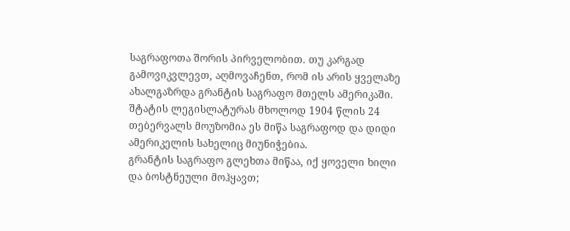საგრაფოთა შორის პირველობით. თუ კარგად გამოვიკვლევთ, აღმოვაჩენთ, რომ ის არის ყველაზე ახალგაზრდა გრანტის საგრაფო მთელს ამერიკაში. შტატის ლეგისლატურას მხოლოდ 1904 წლის 24 თებერვალს მოუზომია ეს მიწა საგრაფოდ და დიდი ამერიკელის სახელიც მიუნიჭებია.
გრანტის საგრაფო გლეხთა მიწაა, იქ ყოველი ხილი და ბოსტნეული მოჰყავთ;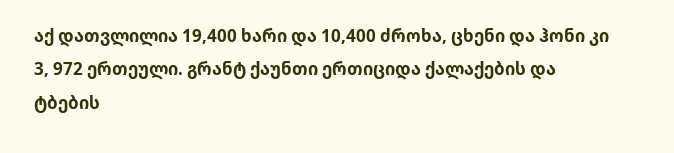აქ დათვლილია 19,400 ხარი და 10,400 ძროხა, ცხენი და ჰონი კი 3, 972 ერთეული. გრანტ ქაუნთი ერთიციდა ქალაქების და ტბების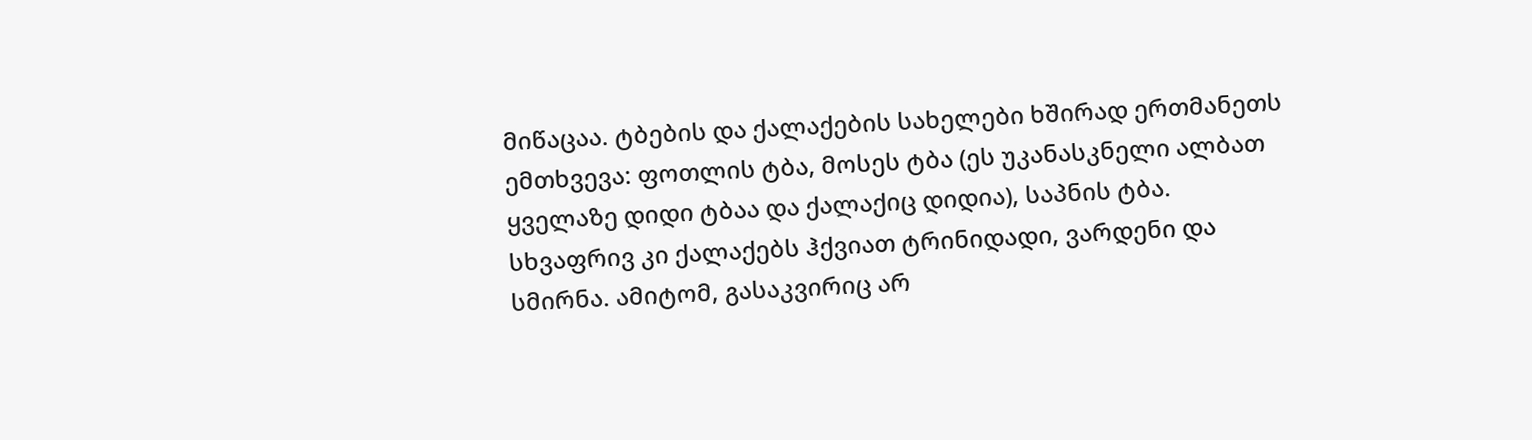მიწაცაა. ტბების და ქალაქების სახელები ხშირად ერთმანეთს ემთხვევა: ფოთლის ტბა, მოსეს ტბა (ეს უკანასკნელი ალბათ ყველაზე დიდი ტბაა და ქალაქიც დიდია), საპნის ტბა. სხვაფრივ კი ქალაქებს ჰქვიათ ტრინიდადი, ვარდენი და სმირნა. ამიტომ, გასაკვირიც არ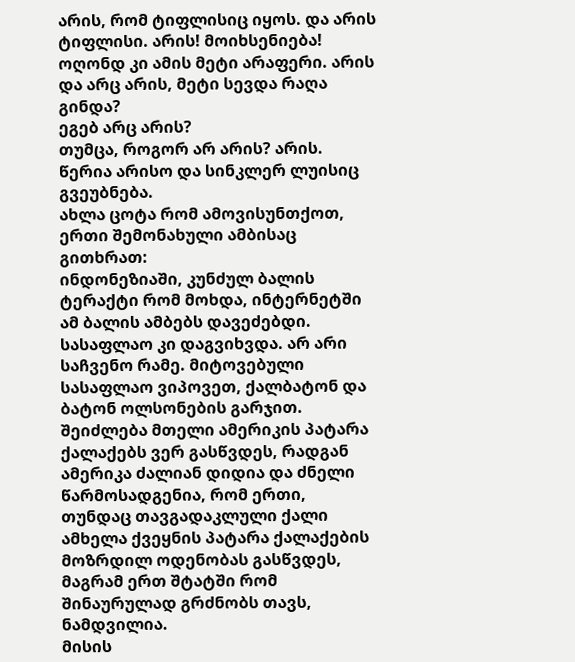არის, რომ ტიფლისიც იყოს. და არის ტიფლისი. არის! მოიხსენიება! ოღონდ კი ამის მეტი არაფერი. არის და არც არის, მეტი სევდა რაღა გინდა?
ეგებ არც არის?
თუმცა, როგორ არ არის? არის. წერია არისო და სინკლერ ლუისიც გვეუბნება.
ახლა ცოტა რომ ამოვისუნთქოთ, ერთი შემონახული ამბისაც გითხრათ:
ინდონეზიაში, კუნძულ ბალის ტერაქტი რომ მოხდა, ინტერნეტში ამ ბალის ამბებს დავეძებდი.
სასაფლაო კი დაგვიხვდა. არ არი საჩვენო რამე. მიტოვებული სასაფლაო ვიპოვეთ, ქალბატონ და ბატონ ოლსონების გარჯით.
შეიძლება მთელი ამერიკის პატარა ქალაქებს ვერ გასწვდეს, რადგან ამერიკა ძალიან დიდია და ძნელი წარმოსადგენია, რომ ერთი, თუნდაც თავგადაკლული ქალი ამხელა ქვეყნის პატარა ქალაქების მოზრდილ ოდენობას გასწვდეს, მაგრამ ერთ შტატში რომ შინაურულად გრძნობს თავს, ნამდვილია.
მისის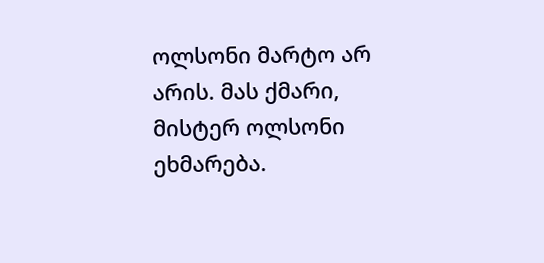ოლსონი მარტო არ არის. მას ქმარი, მისტერ ოლსონი ეხმარება.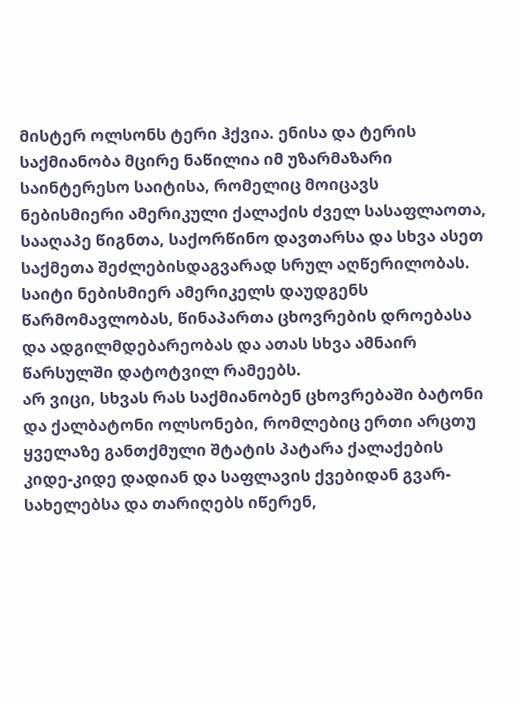მისტერ ოლსონს ტერი ჰქვია. ენისა და ტერის საქმიანობა მცირე ნაწილია იმ უზარმაზარი საინტერესო საიტისა, რომელიც მოიცავს ნებისმიერი ამერიკული ქალაქის ძველ სასაფლაოთა, სააღაპე წიგნთა, საქორწინო დავთარსა და სხვა ასეთ საქმეთა შეძლებისდაგვარად სრულ აღწერილობას. საიტი ნებისმიერ ამერიკელს დაუდგენს წარმომავლობას, წინაპართა ცხოვრების დროებასა და ადგილმდებარეობას და ათას სხვა ამნაირ წარსულში დატოტვილ რამეებს.
არ ვიცი, სხვას რას საქმიანობენ ცხოვრებაში ბატონი და ქალბატონი ოლსონები, რომლებიც ერთი არცთუ ყველაზე განთქმული შტატის პატარა ქალაქების კიდე-კიდე დადიან და საფლავის ქვებიდან გვარ-სახელებსა და თარიღებს იწერენ,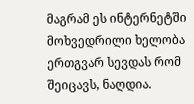მაგრამ ეს ინტერნეტში მოხვედრილი ხელობა ერთგვარ სევდას რომ შეიცავს, ნაღდია.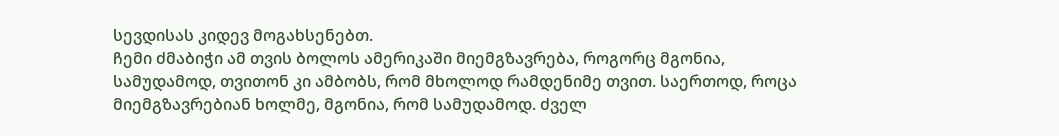სევდისას კიდევ მოგახსენებთ.
ჩემი ძმაბიჭი ამ თვის ბოლოს ამერიკაში მიემგზავრება, როგორც მგონია, სამუდამოდ, თვითონ კი ამბობს, რომ მხოლოდ რამდენიმე თვით. საერთოდ, როცა მიემგზავრებიან ხოლმე, მგონია, რომ სამუდამოდ. ძველ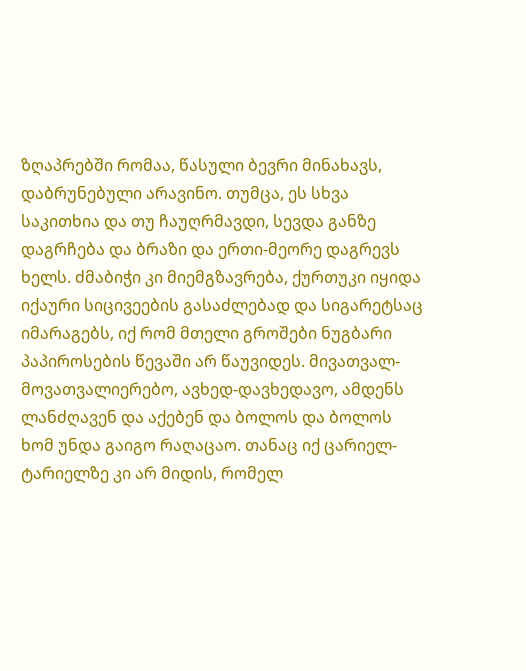ზღაპრებში რომაა, წასული ბევრი მინახავს, დაბრუნებული არავინო. თუმცა, ეს სხვა საკითხია და თუ ჩაუღრმავდი, სევდა განზე დაგრჩება და ბრაზი და ერთი-მეორე დაგრევს ხელს. ძმაბიჭი კი მიემგზავრება, ქურთუკი იყიდა იქაური სიცივეების გასაძლებად და სიგარეტსაც იმარაგებს, იქ რომ მთელი გროშები ნუგბარი პაპიროსების წევაში არ წაუვიდეს. მივათვალ-მოვათვალიერებო, ავხედ-დავხედავო, ამდენს ლანძღავენ და აქებენ და ბოლოს და ბოლოს ხომ უნდა გაიგო რაღაცაო. თანაც იქ ცარიელ-ტარიელზე კი არ მიდის, რომელ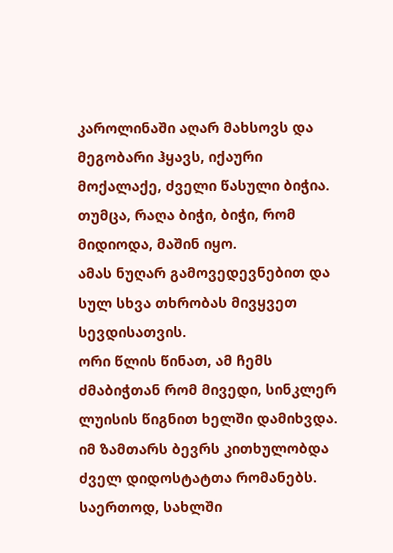კაროლინაში აღარ მახსოვს და მეგობარი ჰყავს, იქაური მოქალაქე, ძველი წასული ბიჭია. თუმცა, რაღა ბიჭი, ბიჭი, რომ მიდიოდა, მაშინ იყო.
ამას ნუღარ გამოვედევნებით და სულ სხვა თხრობას მივყვეთ სევდისათვის.
ორი წლის წინათ, ამ ჩემს ძმაბიჭთან რომ მივედი, სინკლერ ლუისის წიგნით ხელში დამიხვდა. იმ ზამთარს ბევრს კითხულობდა ძველ დიდოსტატთა რომანებს. საერთოდ, სახლში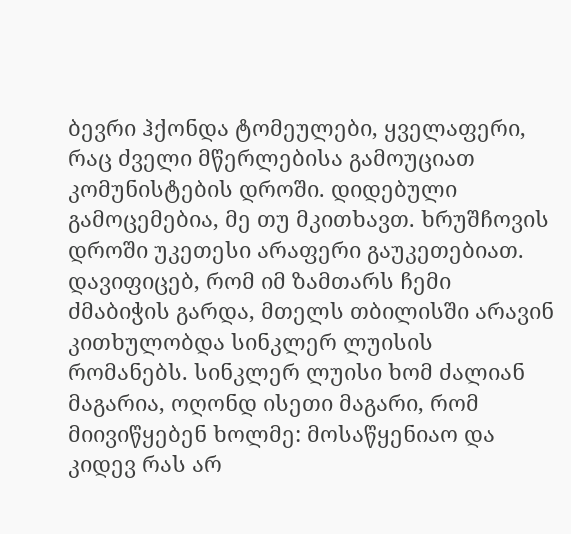ბევრი ჰქონდა ტომეულები, ყველაფერი, რაც ძველი მწერლებისა გამოუციათ კომუნისტების დროში. დიდებული გამოცემებია, მე თუ მკითხავთ. ხრუშჩოვის დროში უკეთესი არაფერი გაუკეთებიათ. დავიფიცებ, რომ იმ ზამთარს ჩემი ძმაბიჭის გარდა, მთელს თბილისში არავინ კითხულობდა სინკლერ ლუისის რომანებს. სინკლერ ლუისი ხომ ძალიან მაგარია, ოღონდ ისეთი მაგარი, რომ მიივიწყებენ ხოლმე: მოსაწყენიაო და კიდევ რას არ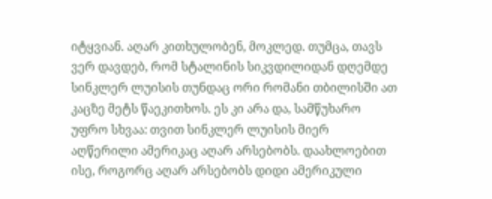იტყვიან. აღარ კითხულობენ, მოკლედ. თუმცა, თავს ვერ დავდებ, რომ სტალინის სიკვდილიდან დღემდე სინკლერ ლუისის თუნდაც ორი რომანი თბილისში ათ კაცზე მეტს წაეკითხოს. ეს კი არა და, სამწუხარო უფრო სხვაა: თვით სინკლერ ლუისის მიერ აღწერილი ამერიკაც აღარ არსებობს. დაახლოებით ისე, როგორც აღარ არსებობს დიდი ამერიკული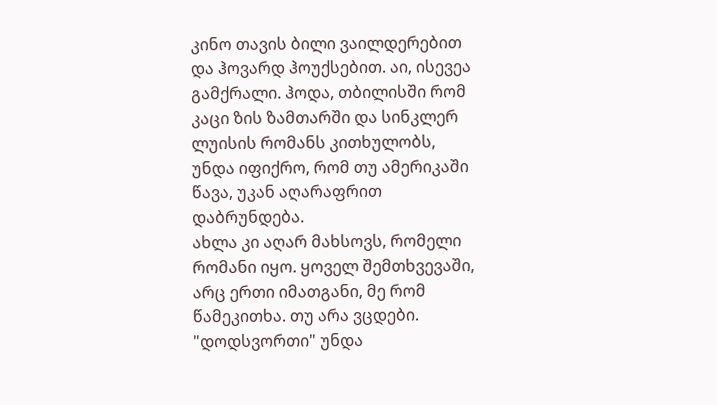კინო თავის ბილი ვაილდერებით და ჰოვარდ ჰოუქსებით. აი, ისევეა გამქრალი. ჰოდა, თბილისში რომ კაცი ზის ზამთარში და სინკლერ ლუისის რომანს კითხულობს, უნდა იფიქრო, რომ თუ ამერიკაში წავა, უკან აღარაფრით დაბრუნდება.
ახლა კი აღარ მახსოვს, რომელი რომანი იყო. ყოველ შემთხვევაში, არც ერთი იმათგანი, მე რომ წამეკითხა. თუ არა ვცდები. "დოდსვორთი" უნდა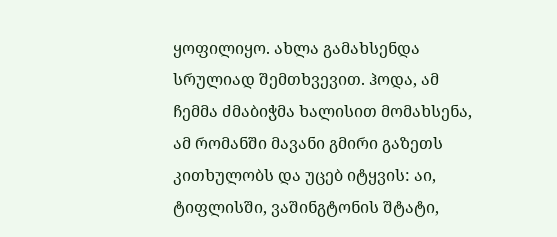ყოფილიყო. ახლა გამახსენდა სრულიად შემთხვევით. ჰოდა, ამ ჩემმა ძმაბიჭმა ხალისით მომახსენა, ამ რომანში მავანი გმირი გაზეთს კითხულობს და უცებ იტყვის: აი, ტიფლისში, ვაშინგტონის შტატი,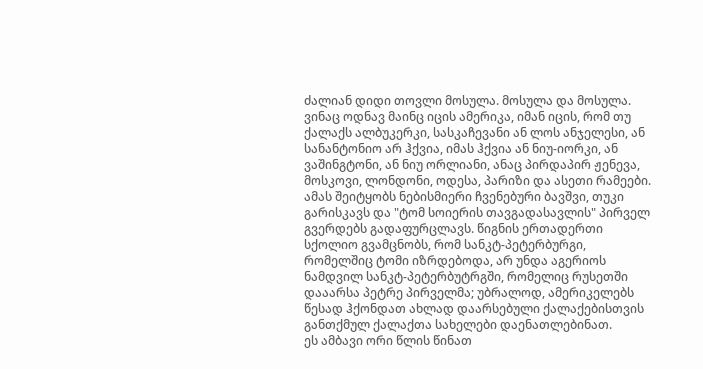ძალიან დიდი თოვლი მოსულა. მოსულა და მოსულა. ვინაც ოდნავ მაინც იცის ამერიკა, იმან იცის, რომ თუ ქალაქს ალბუკერკი, სასკაჩევანი ან ლოს ანჯელესი, ან სანანტონიო არ ჰქვია, იმას ჰქვია ან ნიუ-იორკი, ან ვაშინგტონი, ან ნიუ ორლიანი, ანაც პირდაპირ ჟენევა, მოსკოვი, ლონდონი, ოდესა, პარიზი და ასეთი რამეები. ამას შეიტყობს ნებისმიერი ჩვენებური ბავშვი, თუკი გარისკავს და "ტომ სოიერის თავგადასავლის" პირველ გვერდებს გადაფურცლავს. წიგნის ერთადერთი სქოლიო გვამცნობს, რომ სანკტ-პეტერბურგი, რომელშიც ტომი იზრდებოდა, არ უნდა აგერიოს ნამდვილ სანკტ-პეტერბუტრგში, რომელიც რუსეთში დააარსა პეტრე პირველმა; უბრალოდ, ამერიკელებს წესად ჰქონდათ ახლად დაარსებული ქალაქებისთვის განთქმულ ქალაქთა სახელები დაენათლებინათ.
ეს ამბავი ორი წლის წინათ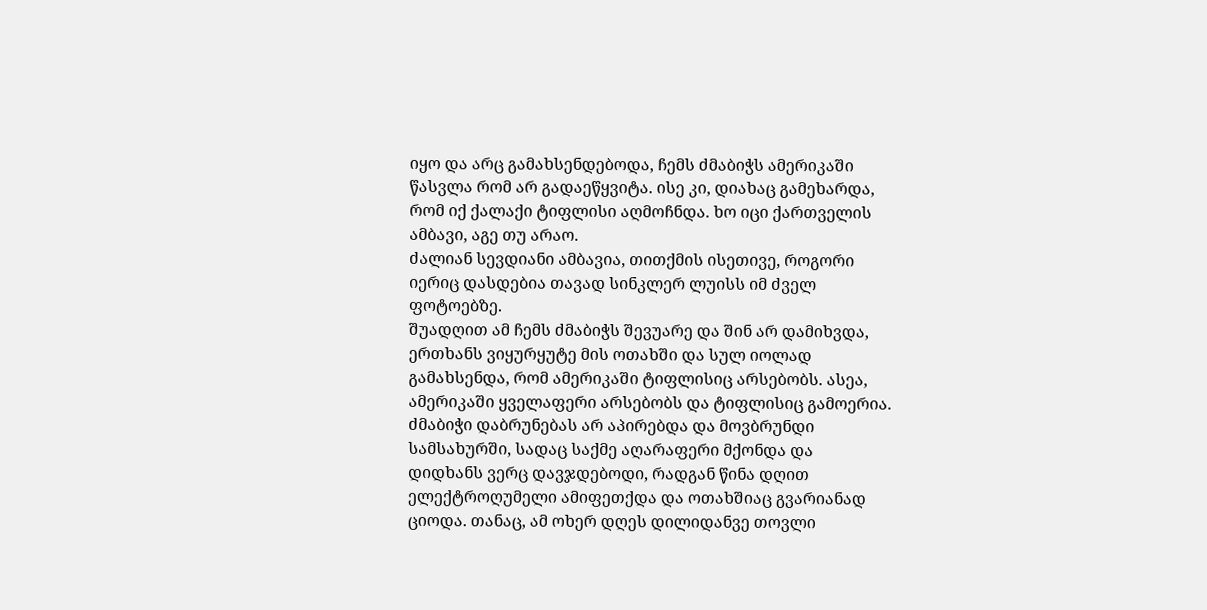იყო და არც გამახსენდებოდა, ჩემს ძმაბიჭს ამერიკაში წასვლა რომ არ გადაეწყვიტა. ისე კი, დიახაც გამეხარდა, რომ იქ ქალაქი ტიფლისი აღმოჩნდა. ხო იცი ქართველის ამბავი, აგე თუ არაო.
ძალიან სევდიანი ამბავია, თითქმის ისეთივე, როგორი იერიც დასდებია თავად სინკლერ ლუისს იმ ძველ ფოტოებზე.
შუადღით ამ ჩემს ძმაბიჭს შევუარე და შინ არ დამიხვდა, ერთხანს ვიყურყუტე მის ოთახში და სულ იოლად გამახსენდა, რომ ამერიკაში ტიფლისიც არსებობს. ასეა, ამერიკაში ყველაფერი არსებობს და ტიფლისიც გამოერია. ძმაბიჭი დაბრუნებას არ აპირებდა და მოვბრუნდი სამსახურში, სადაც საქმე აღარაფერი მქონდა და დიდხანს ვერც დავჯდებოდი, რადგან წინა დღით ელექტროღუმელი ამიფეთქდა და ოთახშიაც გვარიანად ციოდა. თანაც, ამ ოხერ დღეს დილიდანვე თოვლი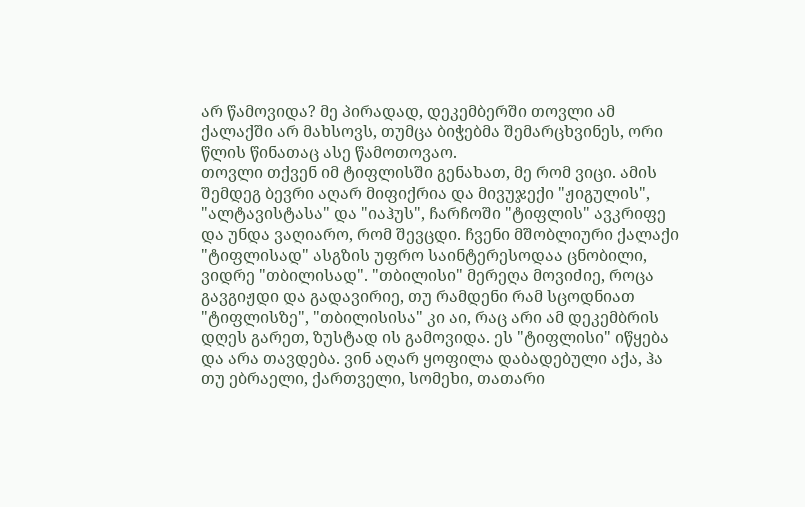არ წამოვიდა? მე პირადად, დეკემბერში თოვლი ამ ქალაქში არ მახსოვს, თუმცა ბიჭებმა შემარცხვინეს, ორი წლის წინათაც ასე წამოთოვაო.
თოვლი თქვენ იმ ტიფლისში გენახათ, მე რომ ვიცი. ამის შემდეგ ბევრი აღარ მიფიქრია და მივუჯექი "ჟიგულის", "ალტავისტასა" და "იაჰუს", ჩარჩოში "ტიფლის" ავკრიფე და უნდა ვაღიარო, რომ შევცდი. ჩვენი მშობლიური ქალაქი "ტიფლისად" ასგზის უფრო საინტერესოდაა ცნობილი, ვიდრე "თბილისად". "თბილისი" მერეღა მოვიძიე, როცა გავგიჟდი და გადავირიე, თუ რამდენი რამ სცოდნიათ "ტიფლისზე", "თბილისისა" კი აი, რაც არი ამ დეკემბრის დღეს გარეთ, ზუსტად ის გამოვიდა. ეს "ტიფლისი" იწყება და არა თავდება. ვინ აღარ ყოფილა დაბადებული აქა, ჰა თუ ებრაელი, ქართველი, სომეხი, თათარი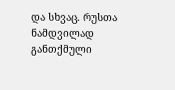და სხვაც. რუსთა ნამდვილად განთქმული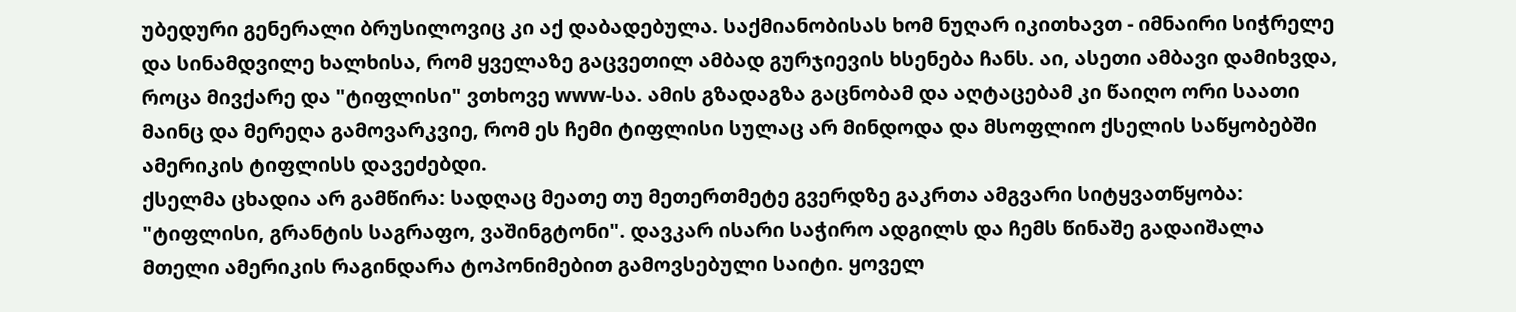უბედური გენერალი ბრუსილოვიც კი აქ დაბადებულა. საქმიანობისას ხომ ნუღარ იკითხავთ - იმნაირი სიჭრელე და სინამდვილე ხალხისა, რომ ყველაზე გაცვეთილ ამბად გურჯიევის ხსენება ჩანს. აი, ასეთი ამბავი დამიხვდა, როცა მივქარე და "ტიფლისი" ვთხოვე www-სა. ამის გზადაგზა გაცნობამ და აღტაცებამ კი წაიღო ორი საათი მაინც და მერეღა გამოვარკვიე, რომ ეს ჩემი ტიფლისი სულაც არ მინდოდა და მსოფლიო ქსელის საწყობებში ამერიკის ტიფლისს დავეძებდი.
ქსელმა ცხადია არ გამწირა: სადღაც მეათე თუ მეთერთმეტე გვერდზე გაკრთა ამგვარი სიტყვათწყობა: "ტიფლისი, გრანტის საგრაფო, ვაშინგტონი". დავკარ ისარი საჭირო ადგილს და ჩემს წინაშე გადაიშალა მთელი ამერიკის რაგინდარა ტოპონიმებით გამოვსებული საიტი. ყოველ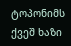ტოპონიმს ქვეშ ხაზი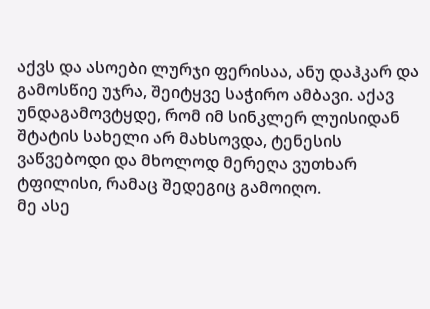აქვს და ასოები ლურჯი ფერისაა, ანუ დაჰკარ და გამოსწიე უჯრა, შეიტყვე საჭირო ამბავი. აქავ უნდაგამოვტყდე, რომ იმ სინკლერ ლუისიდან შტატის სახელი არ მახსოვდა, ტენესის ვაწვებოდი და მხოლოდ მერეღა ვუთხარ ტფილისი, რამაც შედეგიც გამოიღო.
მე ასე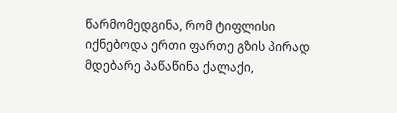წარმომედგინა, რომ ტიფლისი იქნებოდა ერთი ფართე გზის პირად მდებარე პაწაწინა ქალაქი,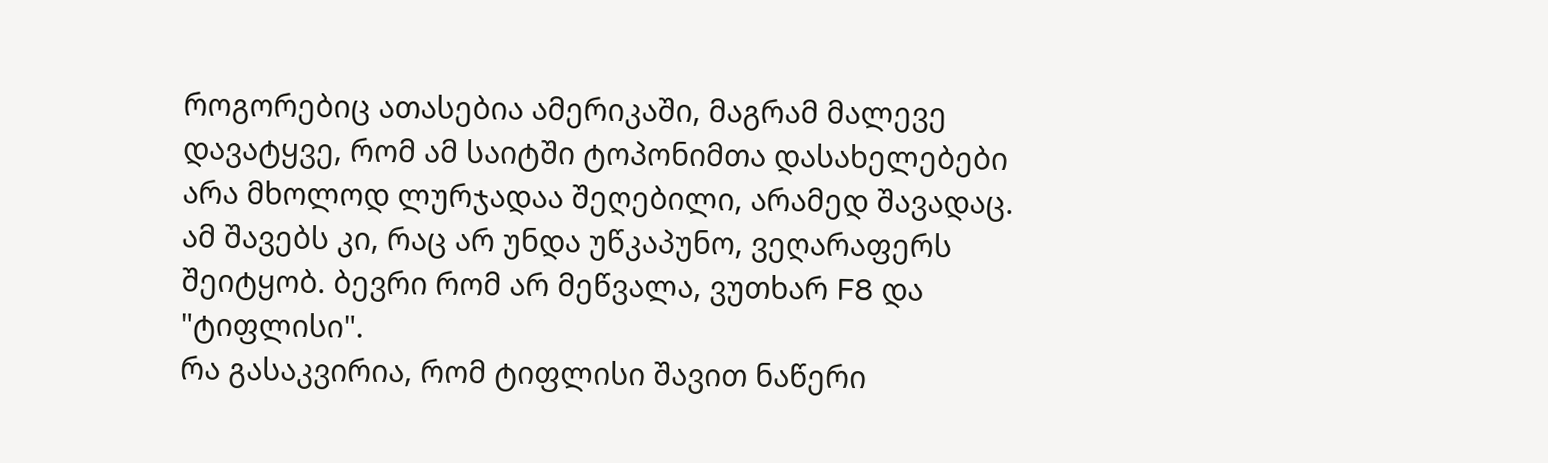როგორებიც ათასებია ამერიკაში, მაგრამ მალევე დავატყვე, რომ ამ საიტში ტოპონიმთა დასახელებები არა მხოლოდ ლურჯადაა შეღებილი, არამედ შავადაც. ამ შავებს კი, რაც არ უნდა უწკაპუნო, ვეღარაფერს შეიტყობ. ბევრი რომ არ მეწვალა, ვუთხარ F8 და "ტიფლისი".
რა გასაკვირია, რომ ტიფლისი შავით ნაწერი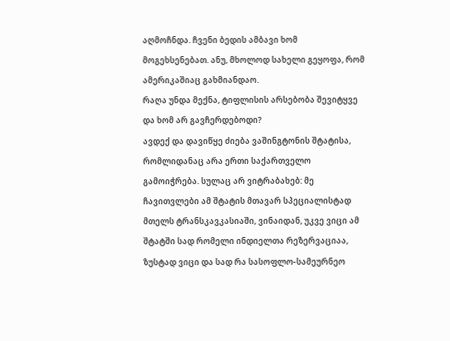აღმოჩნდა. ჩვენი ბედის ამბავი ხომ მოგეხსენებათ. ანუ, მხოლოდ სახელი გეყოფა, რომ ამერიკაშიაც გახმიანდაო.
რაღა უნდა მექნა, ტიფლისის არსებობა შევიტყვე და ხომ არ გავჩერდებოდი?
ავდექ და დავიწყე ძიება ვაშინგტონის შტატისა, რომლიდანაც არა ერთი საქართველო გამოიჭრება. სულაც არ ვიტრაბახებ: მე ჩავითვლები ამ შტატის მთავარ სპეციალისტად მთელს ტრანსკავკასიაში, ვინაიდან, უკვე ვიცი ამ შტატში სად რომელი ინდიელთა რეზერვაციაა, ზუსტად ვიცი და სად რა სასოფლო-სამეურნეო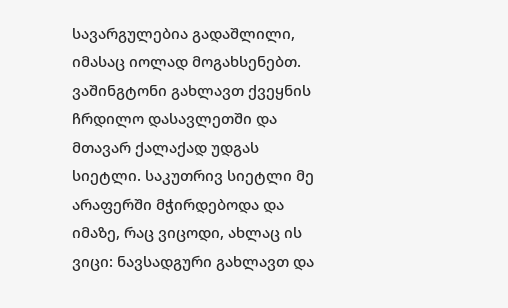სავარგულებია გადაშლილი, იმასაც იოლად მოგახსენებთ. ვაშინგტონი გახლავთ ქვეყნის ჩრდილო დასავლეთში და მთავარ ქალაქად უდგას სიეტლი. საკუთრივ სიეტლი მე არაფერში მჭირდებოდა და იმაზე, რაც ვიცოდი, ახლაც ის ვიცი: ნავსადგური გახლავთ და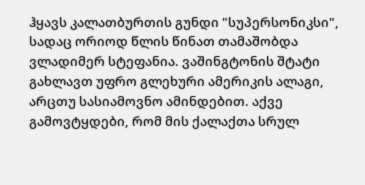ჰყავს კალათბურთის გუნდი "სუპერსონიკსი", სადაც ორიოდ წლის წინათ თამაშობდა ვლადიმერ სტეფანია. ვაშინგტონის შტატი გახლავთ უფრო გლეხური ამერიკის ალაგი, არცთუ სასიამოვნო ამინდებით. აქვე გამოვტყდები, რომ მის ქალაქთა სრულ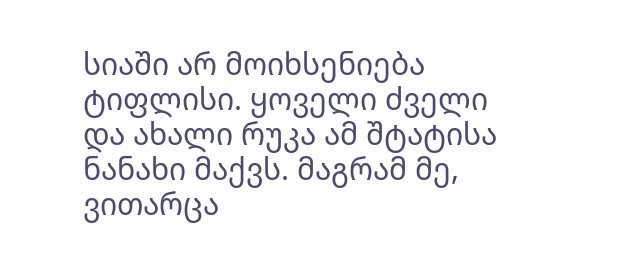სიაში არ მოიხსენიება ტიფლისი. ყოველი ძველი და ახალი რუკა ამ შტატისა ნანახი მაქვს. მაგრამ მე, ვითარცა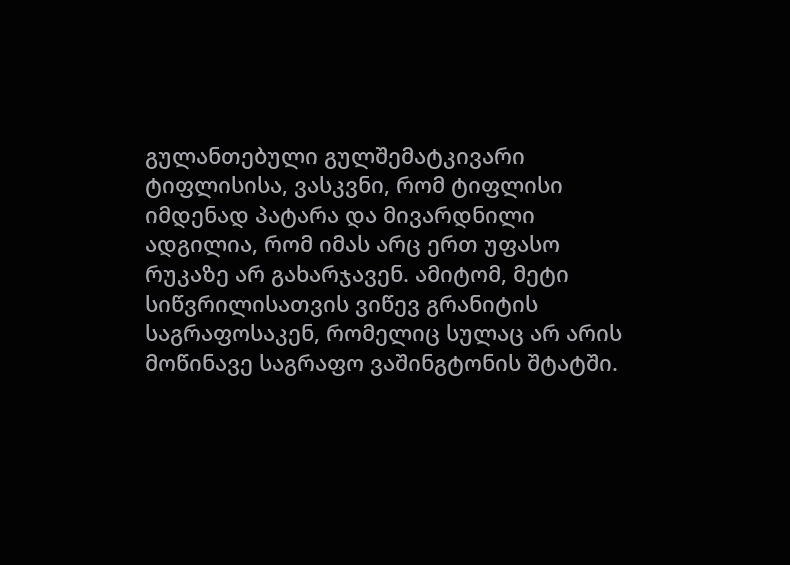გულანთებული გულშემატკივარი ტიფლისისა, ვასკვნი, რომ ტიფლისი იმდენად პატარა და მივარდნილი ადგილია, რომ იმას არც ერთ უფასო რუკაზე არ გახარჯავენ. ამიტომ, მეტი სიწვრილისათვის ვიწევ გრანიტის საგრაფოსაკენ, რომელიც სულაც არ არის მოწინავე საგრაფო ვაშინგტონის შტატში.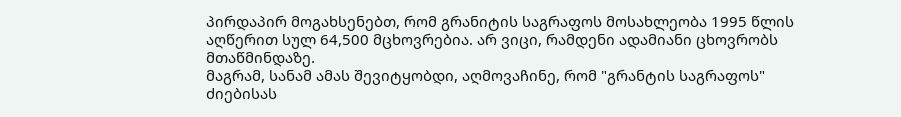პირდაპირ მოგახსენებთ, რომ გრანიტის საგრაფოს მოსახლეობა 1995 წლის აღწერით სულ 64,500 მცხოვრებია. არ ვიცი, რამდენი ადამიანი ცხოვრობს მთაწმინდაზე.
მაგრამ, სანამ ამას შევიტყობდი, აღმოვაჩინე, რომ "გრანტის საგრაფოს" ძიებისას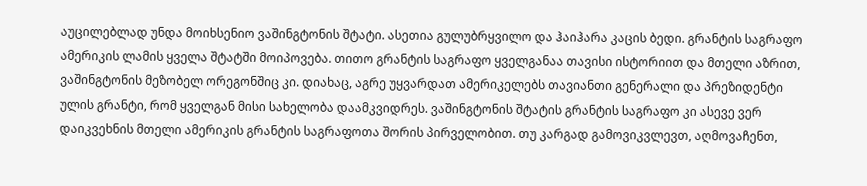აუცილებლად უნდა მოიხსენიო ვაშინგტონის შტატი. ასეთია გულუბრყვილო და ჰაიჰარა კაცის ბედი. გრანტის საგრაფო ამერიკის ლამის ყველა შტატში მოიპოვება. თითო გრანტის საგრაფო ყველგანაა თავისი ისტორიით და მთელი აზრით, ვაშინგტონის მეზობელ ორეგონშიც კი. დიახაც, აგრე უყვარდათ ამერიკელებს თავიანთი გენერალი და პრეზიდენტი ულის გრანტი, რომ ყველგან მისი სახელობა დაამკვიდრეს. ვაშინგტონის შტატის გრანტის საგრაფო კი ასევე ვერ დაიკვეხნის მთელი ამერიკის გრანტის საგრაფოთა შორის პირველობით. თუ კარგად გამოვიკვლევთ, აღმოვაჩენთ,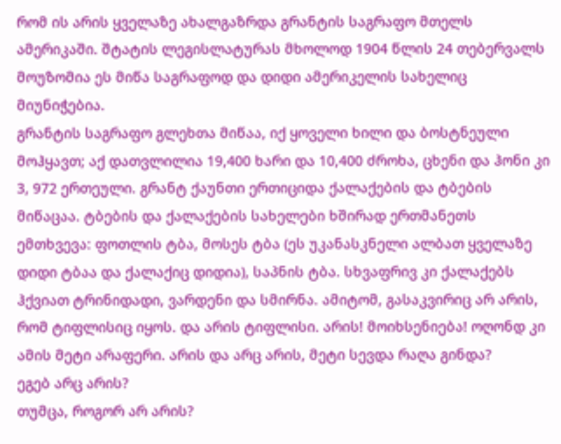რომ ის არის ყველაზე ახალგაზრდა გრანტის საგრაფო მთელს ამერიკაში. შტატის ლეგისლატურას მხოლოდ 1904 წლის 24 თებერვალს მოუზომია ეს მიწა საგრაფოდ და დიდი ამერიკელის სახელიც მიუნიჭებია.
გრანტის საგრაფო გლეხთა მიწაა, იქ ყოველი ხილი და ბოსტნეული მოჰყავთ; აქ დათვლილია 19,400 ხარი და 10,400 ძროხა, ცხენი და ჰონი კი 3, 972 ერთეული. გრანტ ქაუნთი ერთიციდა ქალაქების და ტბების მიწაცაა. ტბების და ქალაქების სახელები ხშირად ერთმანეთს ემთხვევა: ფოთლის ტბა, მოსეს ტბა (ეს უკანასკნელი ალბათ ყველაზე დიდი ტბაა და ქალაქიც დიდია), საპნის ტბა. სხვაფრივ კი ქალაქებს ჰქვიათ ტრინიდადი, ვარდენი და სმირნა. ამიტომ, გასაკვირიც არ არის, რომ ტიფლისიც იყოს. და არის ტიფლისი. არის! მოიხსენიება! ოღონდ კი ამის მეტი არაფერი. არის და არც არის, მეტი სევდა რაღა გინდა?
ეგებ არც არის?
თუმცა, როგორ არ არის?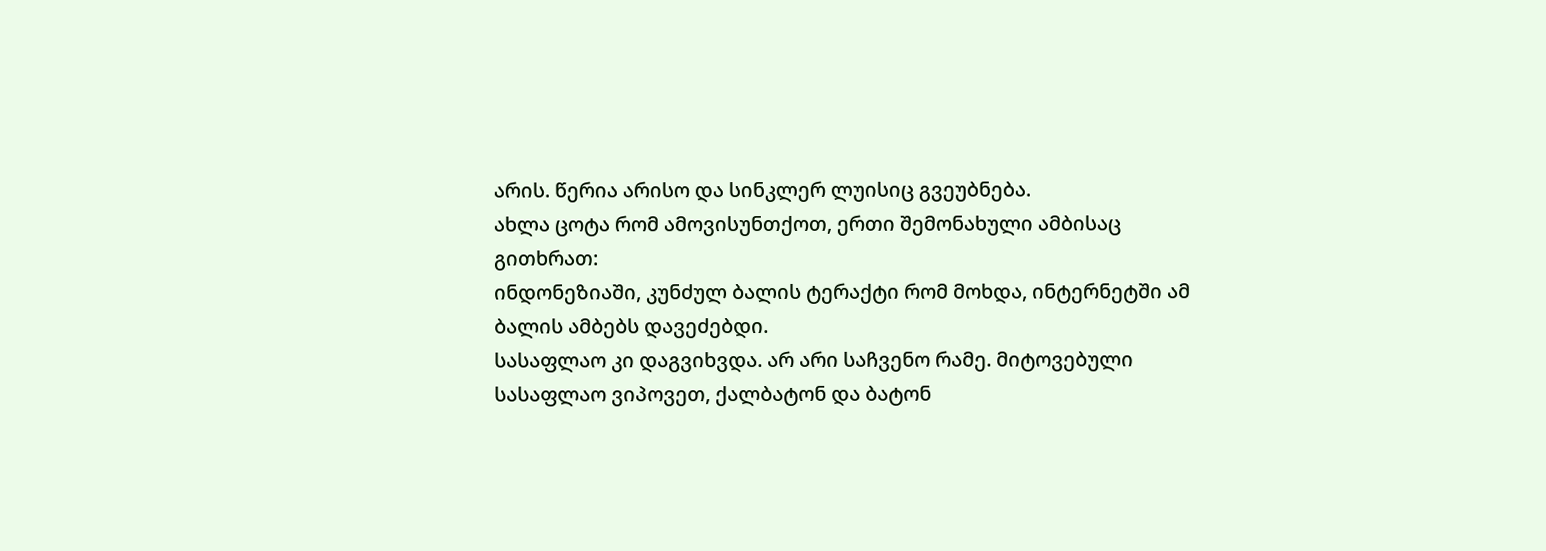არის. წერია არისო და სინკლერ ლუისიც გვეუბნება.
ახლა ცოტა რომ ამოვისუნთქოთ, ერთი შემონახული ამბისაც გითხრათ:
ინდონეზიაში, კუნძულ ბალის ტერაქტი რომ მოხდა, ინტერნეტში ამ ბალის ამბებს დავეძებდი.
სასაფლაო კი დაგვიხვდა. არ არი საჩვენო რამე. მიტოვებული სასაფლაო ვიპოვეთ, ქალბატონ და ბატონ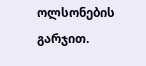ოლსონების გარჯით.